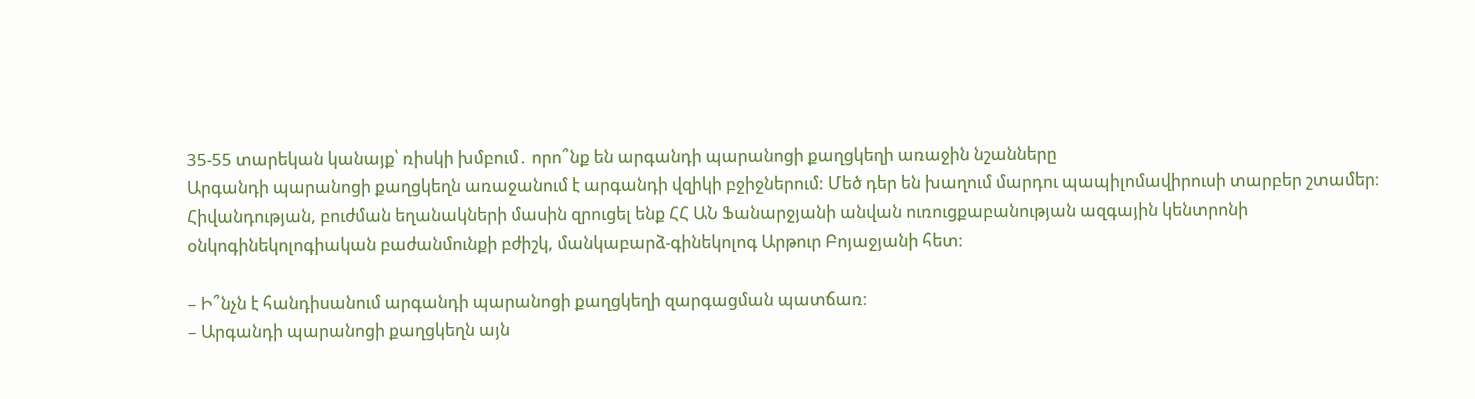35-55 տարեկան կանայք՝ ռիսկի խմբում․ որո՞նք են արգանդի պարանոցի քաղցկեղի առաջին նշանները
Արգանդի պարանոցի քաղցկեղն առաջանում է արգանդի վզիկի բջիջներում: Մեծ դեր են խաղում մարդու պապիլոմավիրուսի տարբեր շտամեր։ Հիվանդության, բուժման եղանակների մասին զրուցել ենք ՀՀ ԱՆ Ֆանարջյանի անվան ուռուցքաբանության ազգային կենտրոնի օնկոգինեկոլոգիական բաժանմունքի բժիշկ, մանկաբարձ-գինեկոլոգ Արթուր Բոյաջյանի հետ։

– Ի՞նչն է հանդիսանում արգանդի պարանոցի քաղցկեղի զարգացման պատճառ։
– Արգանդի պարանոցի քաղցկեղն այն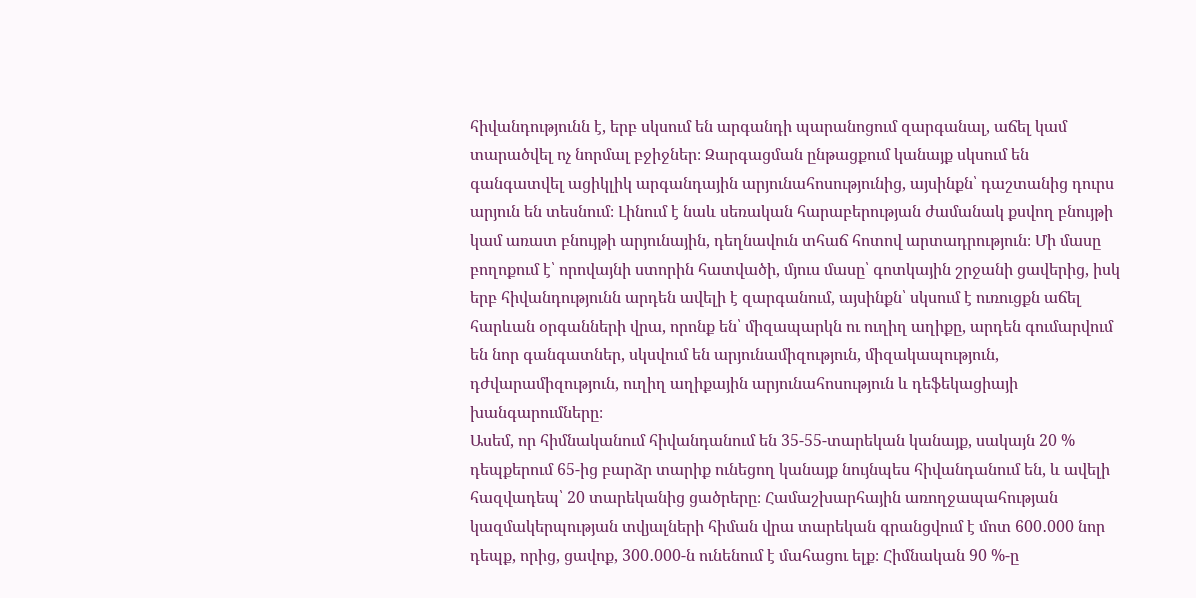հիվանդությունն է, երբ սկսում են արգանդի պարանոցում զարգանալ, աճել կամ տարածվել ոչ նորմալ բջիջներ։ Զարգացման ընթացքում կանայք սկսում են գանգատվել ացիկլիկ արգանդային արյունահոսությունից, այսինքն՝ դաշտանից դուրս արյուն են տեսնում։ Լինում է նաև սեռական հարաբերության ժամանակ քսվող բնույթի կամ առատ բնույթի արյունային, դեղնավուն տհաճ հոտով արտադրություն։ Մի մասը բողոքում է՝ որովայնի ստորին հատվածի, մյուս մասը՝ գոտկային շրջանի ցավերից, իսկ երբ հիվանդությունն արդեն ավելի է զարգանում, այսինքն՝ սկսում է ուռուցքն աճել հարևան օրգանների վրա, որոնք են՝ միզապարկն ու ուղիղ աղիքը, արդեն գումարվում են նոր գանգատներ, սկսվում են արյունամիզություն, միզակապություն, դժվարամիզություն, ուղիղ աղիքային արյունահոսություն և դեֆեկացիայի խանգարումները։
Ասեմ, որ հիմնականում հիվանդանում են 35-55-տարեկան կանայք, սակայն 20 % դեպքերում 65-ից բարձր տարիք ունեցող կանայք նույնպես հիվանդանում են, և ավելի հազվադեպ՝ 20 տարեկանից ցածրերը։ Համաշխարհային առողջապահության կազմակերպության տվյալների հիման վրա տարեկան գրանցվում է մոտ 600․000 նոր դեպք, որից, ցավոք, 300․000-ն ունենում է մահացու ելք։ Հիմնական 90 %-ը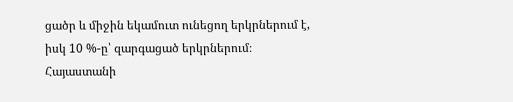ցածր և միջին եկամուտ ունեցող երկրներում է, իսկ 10 %-ը՝ զարգացած երկրներում։
Հայաստանի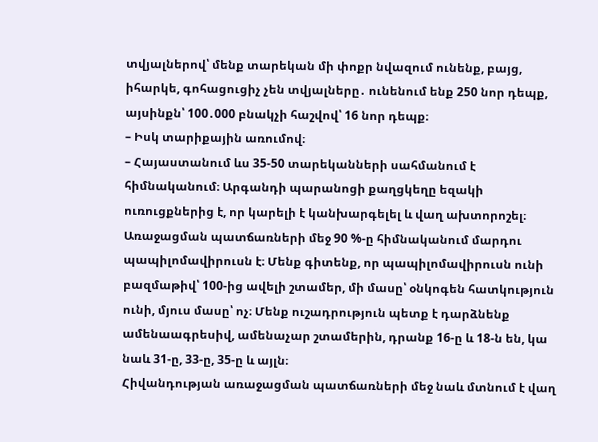տվյալներով՝ մենք տարեկան մի փոքր նվազում ունենք, բայց, իհարկե, գոհացուցիչ չեն տվյալները․ ունենում ենք 250 նոր դեպք, այսինքն՝ 100․000 բնակչի հաշվով՝ 16 նոր դեպք։
– Իսկ տարիքային առումով։
– Հայաստանում ևս 35-50 տարեկանների սահմանում է հիմնականում։ Արգանդի պարանոցի քաղցկեղը եզակի ուռուցքներից է, որ կարելի է կանխարգելել և վաղ ախտորոշել։ Առաջացման պատճառների մեջ 90 %-ը հիմնականում մարդու պապիլոմավիրուսն է։ Մենք գիտենք, որ պապիլոմավիրուսն ունի բազմաթիվ՝ 100-ից ավելի շտամեր, մի մասը՝ օնկոգեն հատկություն ունի, մյուս մասը՝ ոչ։ Մենք ուշադրություն պետք է դարձնենք ամենաագրեսիվ, ամենաչար շտամերին, դրանք 16-ը և 18-ն են, կա նաև 31-ը, 33-ը, 35-ը և այլն։
Հիվանդության առաջացման պատճառների մեջ նաև մտնում է վաղ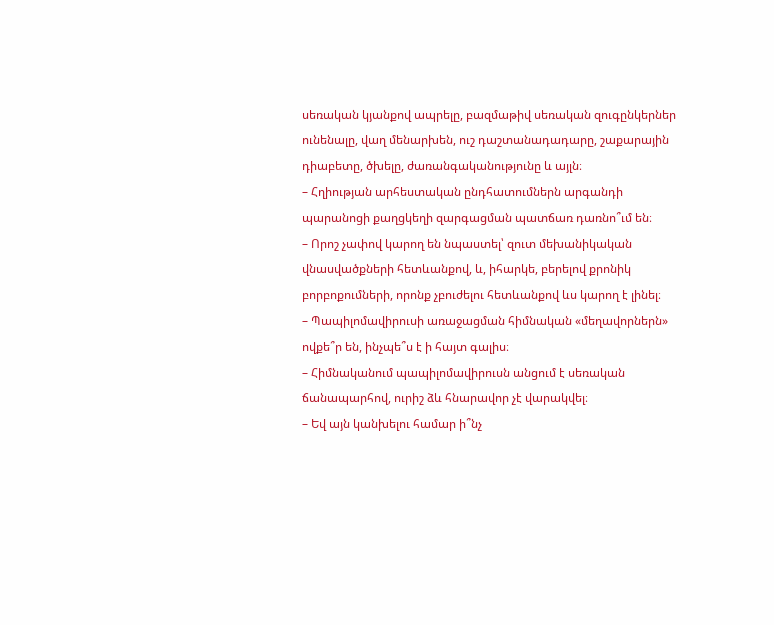սեռական կյանքով ապրելը, բազմաթիվ սեռական զուգընկերներ ունենալը, վաղ մենարխեն, ուշ դաշտանադադարը, շաքարային դիաբետը, ծխելը, ժառանգականությունը և այլն։
– Հղիության արհեստական ընդհատումներն արգանդի պարանոցի քաղցկեղի զարգացման պատճառ դառնո՞ւմ են։
– Որոշ չափով կարող են նպաստել՝ զուտ մեխանիկական վնասվածքների հետևանքով, և, իհարկե, բերելով քրոնիկ բորբոքումների, որոնք չբուժելու հետևանքով ևս կարող է լինել։
– Պապիլոմավիրուսի առաջացման հիմնական «մեղավորներն» ովքե՞ր են, ինչպե՞ս է ի հայտ գալիս։
– Հիմնականում պապիլոմավիրուսն անցում է սեռական ճանապարհով, ուրիշ ձև հնարավոր չէ վարակվել։
– Եվ այն կանխելու համար ի՞նչ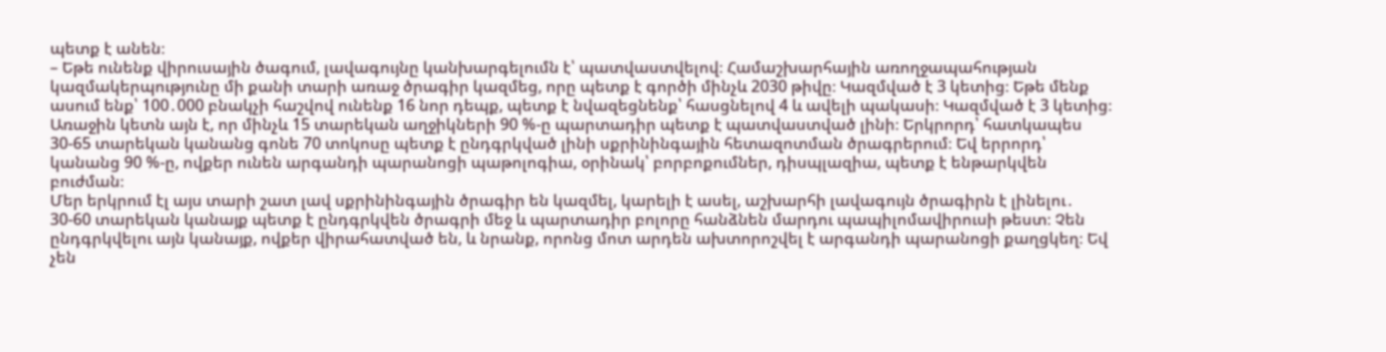պետք է անեն։
– Եթե ունենք վիրուսային ծագում, լավագույնը կանխարգելումն է՝ պատվաստվելով։ Համաշխարհային առողջապահության կազմակերպությունը մի քանի տարի առաջ ծրագիր կազմեց, որը պետք է գործի մինչև 2030 թիվը։ Կազմված է 3 կետից։ Եթե մենք ասում ենք՝ 100․000 բնակչի հաշվով ունենք 16 նոր դեպք, պետք է նվազեցնենք՝ հասցնելով 4 և ավելի պակասի։ Կազմված է 3 կետից։ Առաջին կետն այն է, որ մինչև 15 տարեկան աղջիկների 90 %-ը պարտադիր պետք է պատվաստված լինի։ Երկրորդ՝ հատկապես 30-65 տարեկան կանանց գոնե 70 տոկոսը պետք է ընդգրկված լինի սքրինինգային հետազոտման ծրագրերում։ Եվ երրորդ՝ կանանց 90 %-ը, ովքեր ունեն արգանդի պարանոցի պաթոլոգիա, օրինակ՝ բորբոքումներ, դիսպլազիա, պետք է ենթարկվեն բուժման։
Մեր երկրում էլ այս տարի շատ լավ սքրինինգային ծրագիր են կազմել, կարելի է ասել, աշխարհի լավագույն ծրագիրն է լինելու․ 30-60 տարեկան կանայք պետք է ընդգրկվեն ծրագրի մեջ և պարտադիր բոլորը հանձնեն մարդու պապիլոմավիրուսի թեստ։ Չեն ընդգրկվելու այն կանայք, ովքեր վիրահատված են, և նրանք, որոնց մոտ արդեն ախտորոշվել է արգանդի պարանոցի քաղցկեղ։ Եվ չեն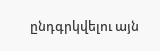ընդգրկվելու այն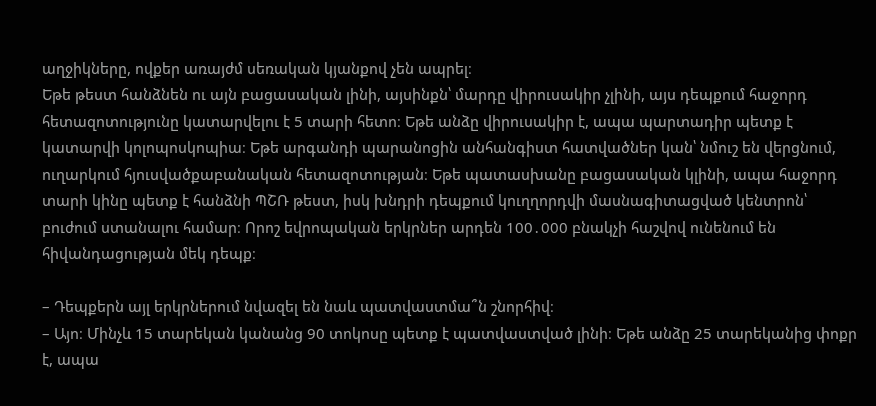աղջիկները, ովքեր առայժմ սեռական կյանքով չեն ապրել։
Եթե թեստ հանձնեն ու այն բացասական լինի, այսինքն՝ մարդը վիրուսակիր չլինի, այս դեպքում հաջորդ հետազոտությունը կատարվելու է 5 տարի հետո։ Եթե անձը վիրուսակիր է, ապա պարտադիր պետք է կատարվի կոլոպոսկոպիա։ Եթե արգանդի պարանոցին անհանգիստ հատվածներ կան՝ նմուշ են վերցնում, ուղարկում հյուսվածքաբանական հետազոտության։ Եթե պատասխանը բացասական կլինի, ապա հաջորդ տարի կինը պետք է հանձնի ՊՇՌ թեստ, իսկ խնդրի դեպքում կուղղորդվի մասնագիտացված կենտրոն՝ բուժում ստանալու համար։ Որոշ եվրոպական երկրներ արդեն 100․000 բնակչի հաշվով ունենում են հիվանդացության մեկ դեպք։

– Դեպքերն այլ երկրներում նվազել են նաև պատվաստմա՞ն շնորհիվ։
– Այո։ Մինչև 15 տարեկան կանանց 90 տոկոսը պետք է պատվաստված լինի։ Եթե անձը 25 տարեկանից փոքր է, ապա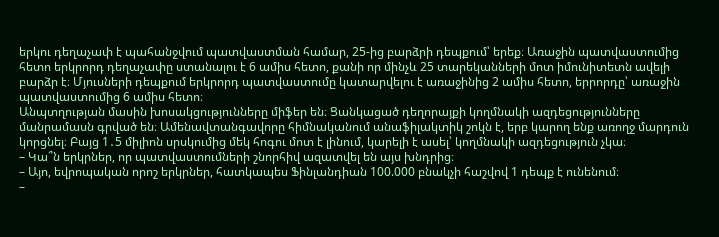երկու դեղաչափ է պահանջվում պատվաստման համար, 25-ից բարձրի դեպքում՝ երեք։ Առաջին պատվաստումից հետո երկրորդ դեղաչափը ստանալու է 6 ամիս հետո, քանի որ մինչև 25 տարեկանների մոտ իմունիտետն ավելի բարձր է։ Մյուսների դեպքում երկրորդ պատվաստումը կատարվելու է առաջինից 2 ամիս հետո, երրորդը՝ առաջին պատվաստումից 6 ամիս հետո։
Անպտղության մասին խոսակցությունները միֆեր են։ Ցանկացած դեղորայքի կողմնակի ազդեցությունները մանրամասն գրված են։ Ամենավտանգավորը հիմնականում անաֆիլակտիկ շոկն է, երբ կարող ենք առողջ մարդուն կորցնել։ Բայց 1․5 միլիոն սրսկումից մեկ հոգու մոտ է լինում, կարելի է ասել՝ կողմնակի ազդեցություն չկա։
– Կա՞ն երկրներ, որ պատվաստումների շնորհիվ ազատվել են այս խնդրից։
– Այո, եվրոպական որոշ երկրներ, հատկապես Ֆինլանդիան 100.000 բնակչի հաշվով 1 դեպք է ունենում։
–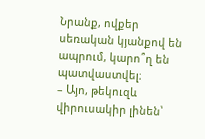Նրանք, ովքեր սեռական կյանքով են ապրում, կարո՞ղ են պատվաստվել։
– Այո, թեկուզև վիրուսակիր լինեն՝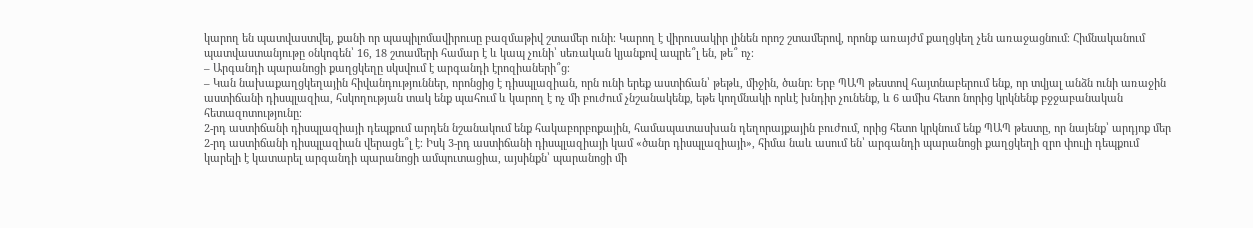կարող են պատվաստվել, քանի որ պապիլոմավիրուսը բազմաթիվ շտամեր ունի։ Կարող է վիրուսակիր լինեն որոշ շտամերով, որոնք առայժմ քաղցկեղ չեն առաջացնում։ Հիմնականում պատվաստանյութը օնկոգեն՝ 16, 18 շտամերի համար է և կապ չունի՝ սեռական կյանքով ապրե՞լ են, թե՞ ոչ։
– Արգանդի պարանոցի քաղցկեղը սկսվում է արգանդի էրոզիաների՞ց։
– Կան նախաքաղցկեղային հիվանդություններ, որոնցից է դիսպլազիան, որն ունի երեք աստիճան՝ թեթև, միջին, ծանր։ Երբ ՊԱՊ թեստով հայտնաբերում ենք, որ տվյալ անձն ունի առաջին աստիճանի դիսպլազիա, հսկողության տակ ենք պահում և կարող է ոչ մի բուժում չնշանակենք, եթե կողմնակի որևէ խնդիր չունենք, և 6 ամիս հետո նորից կրկնենք բջջաբանական հետազոտությունը։
2-րդ աստիճանի դիսպլազիայի դեպքում արդեն նշանակում ենք հակաբորբոքային, համապատասխան դեղորայքային բուժում, որից հետո կրկնում ենք ՊԱՊ թեստը, որ նայենք՝ արդյոք մեր 2-րդ աստիճանի դիսպլազիան վերացե՞լ է։ Իսկ 3-րդ աստիճանի դիսպլազիայի կամ «ծանր դիսպլազիայի», հիմա նաև ասում են՝ արգանդի պարանոցի քաղցկեղի զրո փուլի դեպքում կարելի է կատարել արգանդի պարանոցի ամպուտացիա, այսինքն՝ պարանոցի մի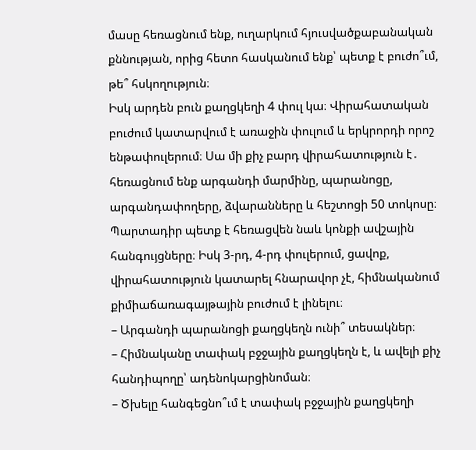մասը հեռացնում ենք, ուղարկում հյուսվածքաբանական քննության, որից հետո հասկանում ենք՝ պետք է բուժո՞ւմ, թե՞ հսկողություն։
Իսկ արդեն բուն քաղցկեղի 4 փուլ կա։ Վիրահատական բուժում կատարվում է առաջին փուլում և երկրորդի որոշ ենթափուլերում։ Սա մի քիչ բարդ վիրահատություն է․ հեռացնում ենք արգանդի մարմինը, պարանոցը, արգանդափողերը, ձվարանները և հեշտոցի 50 տոկոսը։ Պարտադիր պետք է հեռացվեն նաև կոնքի ավշային հանգույցները։ Իսկ 3-րդ, 4-րդ փուլերում, ցավոք, վիրահատություն կատարել հնարավոր չէ, հիմնականում քիմիաճառագայթային բուժում է լինելու։
– Արգանդի պարանոցի քաղցկեղն ունի՞ տեսակներ։
– Հիմնականը տափակ բջջային քաղցկեղն է, և ավելի քիչ հանդիպողը՝ ադենոկարցինոման։
– Ծխելը հանգեցնո՞ւմ է տափակ բջջային քաղցկեղի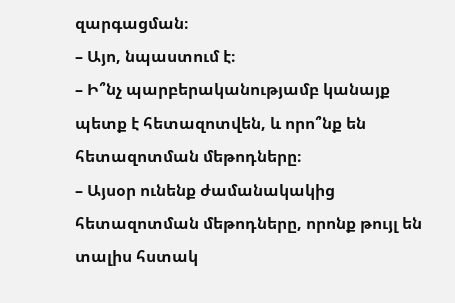զարգացման։
– Այո, նպաստում է։
– Ի՞նչ պարբերականությամբ կանայք պետք է հետազոտվեն, և որո՞նք են հետազոտման մեթոդները։
– Այսօր ունենք ժամանակակից հետազոտման մեթոդները, որոնք թույլ են տալիս հստակ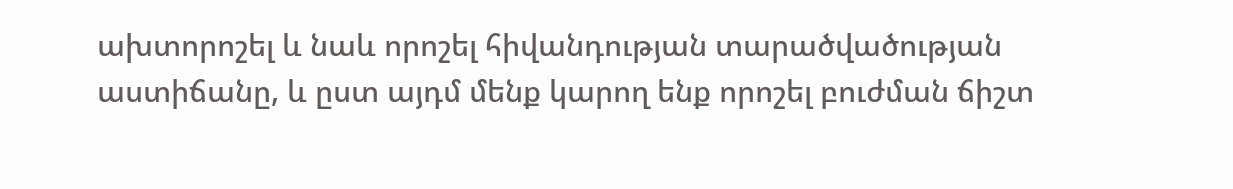ախտորոշել և նաև որոշել հիվանդության տարածվածության աստիճանը, և ըստ այդմ մենք կարող ենք որոշել բուժման ճիշտ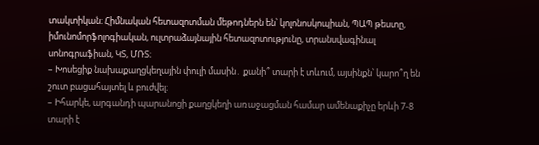տակտիկան։ Հիմնական հետազոտման մեթոդներն են՝ կոլոնոսկոպիան, ՊԱՊ թեստը, իմունոմորֆոլոգիական, ուլտրաձայնային հետազոտությունը, տրանսվագինալ սոնոգրաֆիան, ԿՏ, ՄՌՏ։
– Խոսեցիք նախաքաղցկեղային փուլի մասին․ քանի՞ տարի է տևում, այսինքն՝ կարո՞ղ են շուտ բացահայտել և բուժվել։
– Իհարկե, արգանդի պարանոցի քաղցկեղի առաջացման համար ամենաքիչը երևի 7-8 տարի է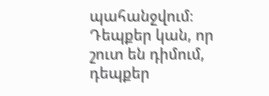պահանջվում։ Դեպքեր կան, որ շուտ են դիմում, դեպքեր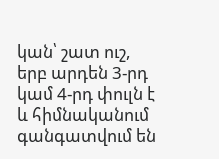կան՝ շատ ուշ, երբ արդեն 3-րդ կամ 4-րդ փուլն է և հիմնականում գանգատվում են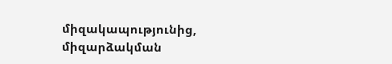միզակապությունից, միզարձակման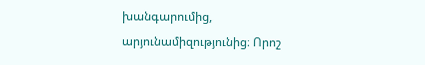խանգարումից, արյունամիզությունից։ Որոշ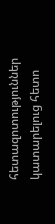հետազոտություններ կատարելուց հետո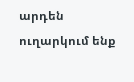արդեն ուղարկում ենք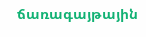ճառագայթային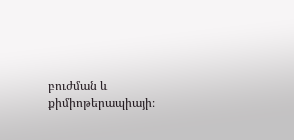բուժման և քիմիոթերապիայի։